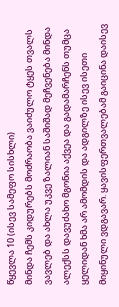წყევლა 10 (ისევ სამეფო სისხლი)
მინდა ჩემს კიდურებს მოძრაობა ვაიძულო ტყეს თვალს ვავლებ და ახლა უკვე ზალიან საშიშად მეჩვენება მინდა ალექსს დავუძახო მგონია აქვეა და გადამარჩენს თუმცა ყელიდან ხმა არ ამომდის და ადგილზე ისევ ისეთი მიყინული ვდგავარ. ყავისფერთვალებამ გაიცინა დაისევ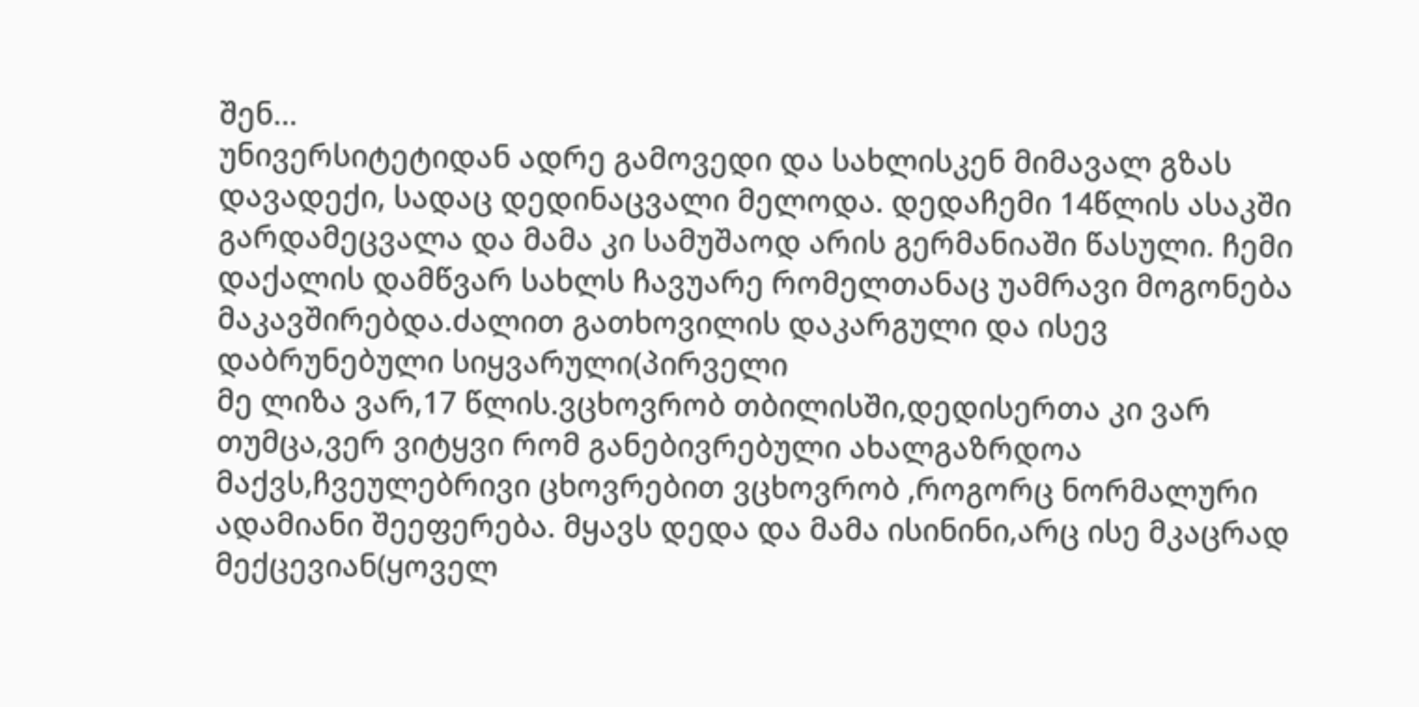შენ...
უნივერსიტეტიდან ადრე გამოვედი და სახლისკენ მიმავალ გზას დავადექი, სადაც დედინაცვალი მელოდა. დედაჩემი 14წლის ასაკში გარდამეცვალა და მამა კი სამუშაოდ არის გერმანიაში წასული. ჩემი დაქალის დამწვარ სახლს ჩავუარე რომელთანაც უამრავი მოგონება მაკავშირებდა.ძალით გათხოვილის დაკარგული და ისევ დაბრუნებული სიყვარული(პირველი
მე ლიზა ვარ,17 წლის.ვცხოვრობ თბილისში,დედისერთა კი ვარ თუმცა,ვერ ვიტყვი რომ განებივრებული ახალგაზრდოა მაქვს,ჩვეულებრივი ცხოვრებით ვცხოვრობ ,როგორც ნორმალური ადამიანი შეეფერება. მყავს დედა და მამა ისინინი,არც ისე მკაცრად მექცევიან(ყოველ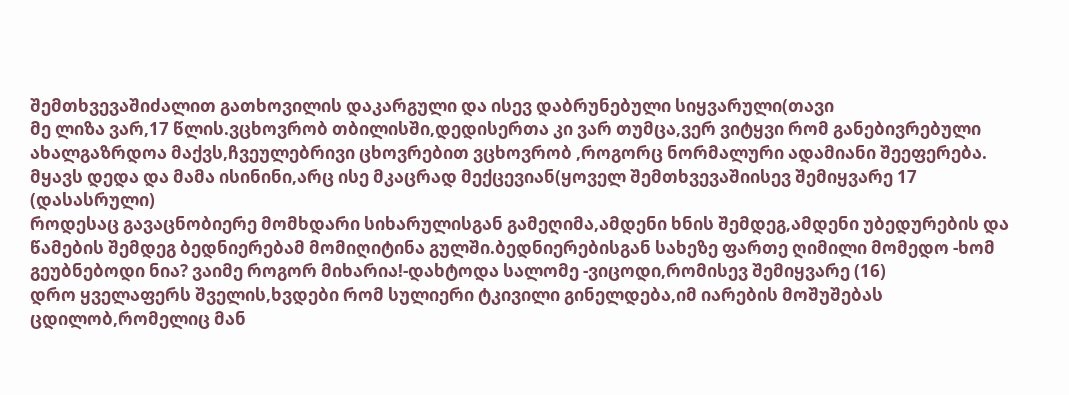შემთხვევაშიძალით გათხოვილის დაკარგული და ისევ დაბრუნებული სიყვარული(თავი
მე ლიზა ვარ,17 წლის.ვცხოვრობ თბილისში,დედისერთა კი ვარ თუმცა,ვერ ვიტყვი რომ განებივრებული ახალგაზრდოა მაქვს,ჩვეულებრივი ცხოვრებით ვცხოვრობ ,როგორც ნორმალური ადამიანი შეეფერება. მყავს დედა და მამა ისინინი,არც ისე მკაცრად მექცევიან(ყოველ შემთხვევაშიისევ შემიყვარე 17 (დასასრული)
როდესაც გავაცნობიერე მომხდარი სიხარულისგან გამეღიმა,ამდენი ხნის შემდეგ,ამდენი უბედურების და წამების შემდეგ ბედნიერებამ მომიღიტინა გულში.ბედნიერებისგან სახეზე ფართე ღიმილი მომედო -ხომ გეუბნებოდი ნია? ვაიმე როგორ მიხარია!-დახტოდა სალომე -ვიცოდი,რომისევ შემიყვარე (16)
დრო ყველაფერს შველის,ხვდები რომ სულიერი ტკივილი გინელდება,იმ იარების მოშუშებას ცდილობ,რომელიც მან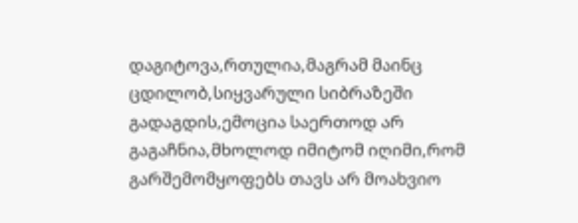დაგიტოვა,რთულია,მაგრამ მაინც ცდილობ,სიყვარული სიბრაზეში გადაგდის,ემოცია საერთოდ არ გაგაჩნია,მხოლოდ იმიტომ იღიმი,რომ გარშემომყოფებს თავს არ მოახვიო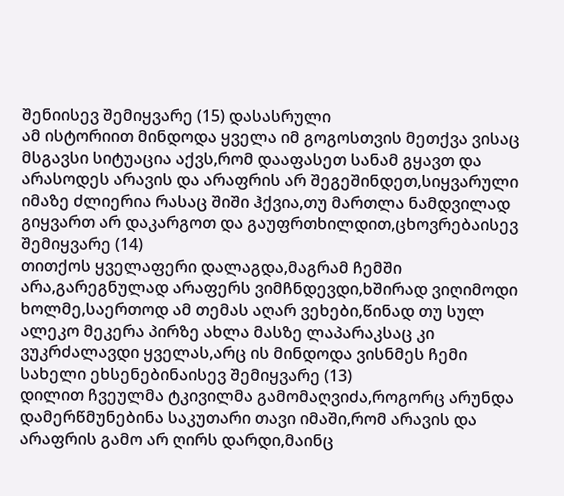შენიისევ შემიყვარე (15) დასასრული
ამ ისტორიით მინდოდა ყველა იმ გოგოსთვის მეთქვა ვისაც მსგავსი სიტუაცია აქვს,რომ დააფასეთ სანამ გყავთ და არასოდეს არავის და არაფრის არ შეგეშინდეთ,სიყვარული იმაზე ძლიერია რასაც შიში ჰქვია,თუ მართლა ნამდვილად გიყვართ არ დაკარგოთ და გაუფრთხილდით,ცხოვრებაისევ შემიყვარე (14)
თითქოს ყველაფერი დალაგდა,მაგრამ ჩემში არა,გარეგნულად არაფერს ვიმჩნდევდი,ხშირად ვიღიმოდი ხოლმე,საერთოდ ამ თემას აღარ ვეხები,წინად თუ სულ ალეკო მეკერა პირზე ახლა მასზე ლაპარაკსაც კი ვუკრძალავდი ყველას,არც ის მინდოდა ვისნმეს ჩემი სახელი ეხსენებინაისევ შემიყვარე (13)
დილით ჩვეულმა ტკივილმა გამომაღვიძა,როგორც არუნდა დამერწმუნებინა საკუთარი თავი იმაში,რომ არავის და არაფრის გამო არ ღირს დარდი,მაინც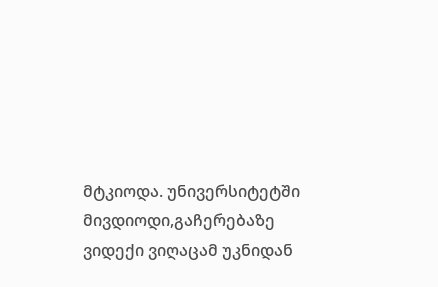მტკიოდა. უნივერსიტეტში მივდიოდი,გაჩერებაზე ვიდექი ვიღაცამ უკნიდან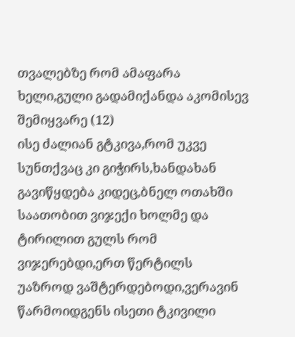თვალებზე რომ ამაფარა ხელი,გული გადამიქანდა აკომისევ შემიყვარე (12)
ისე ძალიან გტკივა,რომ უკვე სუნთქვაც კი გიჭირს,ხანდახან გავიწყდება კიდეც,ბნელ ოთახში საათობით ვიჯექი ხოლმე და ტირილით გულს რომ ვიჯერებდი,ერთ წერტილს უაზროდ ვაშტერდებოდი,ვერავინ წარმოიდგენს ისეთი ტკივილი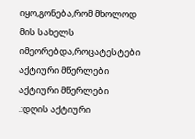იყო,გონება,რომ მხოლოდ მის სახელს იმეორებდა,როცატესტები
აქტიური მწერლები
აქტიური მწერლები
.:დღის აქტიური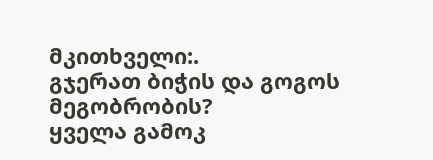მკითხველი:.
გჯერათ ბიჭის და გოგოს მეგობრობის?
ყველა გამოკ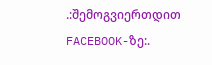.:შემოგვიერთდით FACEBOOK-ზე:.